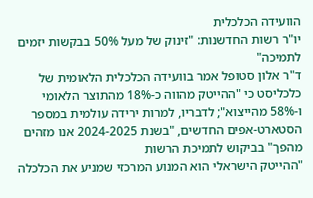הוועידה הכלכלית
יו"ר רשות החדשנות: "זינוק של מעל 50% בבקשות יזמים לתמיכה"
ד"ר אלון סטופל אמר בוועידה הכלכלית הלאומית של כלכליסט כי "ההייטק מהווה כ-18% מהתוצר הלאומי ו-58% מהייצוא"; לדבריו, למרות ירידה עולמית במספר הסטארט-אפים החדשים, "בשנת 2024-2025 אנו מזהים מהפך" בביקוש לתמיכת הרשות
"ההייטק הישראלי הוא המנוע המרכזי שמניע את הכלכלה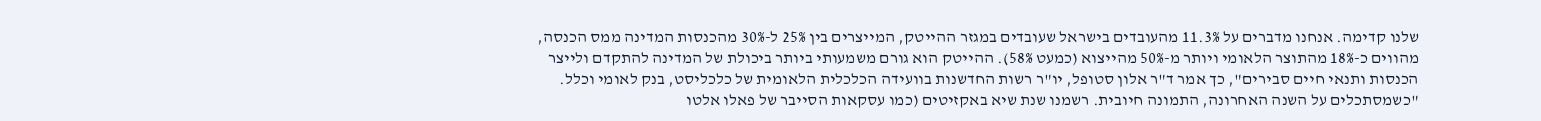שלנו קדימה. אנחנו מדברים על 11.3% מהעובדים בישראל שעובדים במגזר ההייטק, המייצרים בין 25% ל-30% מהכנסות המדינה ממס הכנסה, מהווים כ-18% מהתוצר הלאומי ויותר מ-50% מהייצוא (כמעט 58%). ההייטק הוא גורם משמעותי ביותר ביכולת של המדינה להתקדם ולייצר הכנסות ותנאי חיים סבירים", כך אמר ד"ר אלון סטופל, יו"ר רשות החדשנות בוועידה הכלכלית הלאומית של כלכליסט, בנק לאומי וכלל.
"כשמסתכלים על השנה האחרונה, התמונה חיובית. רשמנו שנת שיא באקזיטים (כמו עסקאות הסייבר של פאלו אלטו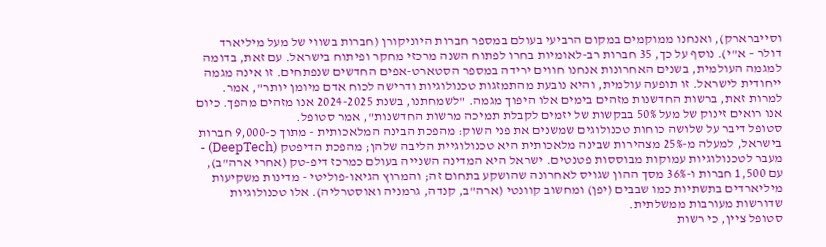וסייברארק), ואנחנו ממוקמים במקום הרביעי בעולם במספר חברות היוניקורן (חברות בשווי של מעל מיליארד דולר – א"י). נוסף על כך, 35 חברות רב-לאומיות בחרו לפתוח השנה מרכזי מחקר ופיתוח בישראל. עם זאת, בדומה למגמה העולמית, בשנים האחרונות אנחנו חווים ירידה במספר הסטארט-אפים החדשים שנפתחים. זו אינה מגמה ייחודית לישראל. זו תופעה עולמית, והיא נובעת מהתמזגות טכנולוגיות ודרישה לכוח אדם מיומן יותר", אמר.
למרות זאת, ברשות החדשנות מזהים בימים אלו היפוך מגמה. "לשמחתנו, בשנת 2024-2025 אנו מזהים מהפך. כיום אנו רואים זינוק של מעל 50% בבקשות של יזמים לקבלת תמיכה מרשות החדשנות", אמר סטופל.
סטופל דיבר על שלושה כוחות טכנולוגים שמשנים את פני השוק: מהפכת הבינה המלאכותית - מתוך כ-9,000 חברות בישראל, למעלה מ-25% מצהירות שבינה מלאכותית היא טכנולוגיית הליבה שלהן; מהפכת הדיפטק (DeepTech) - מעבר לטכנולוגיות עמוקות מבוססות פטנטים. ישראל היא המדינה השנייה בעולם כמרכז דיפ-טק (אחרי ארה"ב), עם 1,500 חברות ו-36% מסך ההון שגויס לאחרונה שהושקע בתחום זה; והמרוץ הגיאו-פוליטי - מדינות משקיעות מיליארדים בתשתיות כמו שבבים (יפן) ומחשוב קוונטי (ארה"ב, קנדה, גרמניה ואוסטרליה). אלו טכנולוגיות שדורשות מעורבות ממשלתית.
סטופל ציין, כי רשות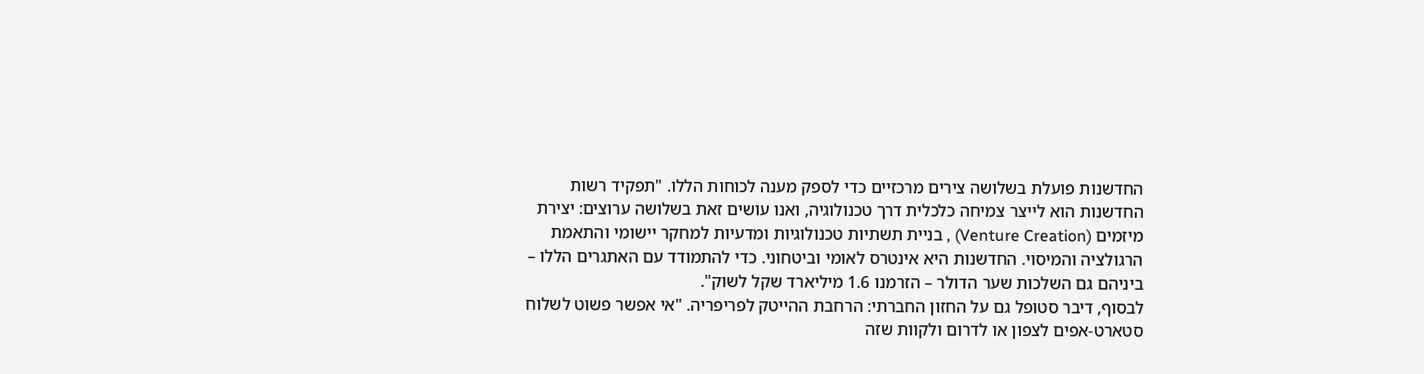החדשנות פועלת בשלושה צירים מרכזיים כדי לספק מענה לכוחות הללו. "תפקיד רשות החדשנות הוא לייצר צמיחה כלכלית דרך טכנולוגיה, ואנו עושים זאת בשלושה ערוצים: יצירת מיזמים (Venture Creation) , בניית תשתיות טכנולוגיות ומדעיות למחקר יישומי והתאמת הרגולציה והמיסוי. החדשנות היא אינטרס לאומי וביטחוני. כדי להתמודד עם האתגרים הללו – ביניהם גם השלכות שער הדולר – הזרמנו 1.6 מיליארד שקל לשוק".
לבסוף, דיבר סטופל גם על החזון החברתי: הרחבת ההייטק לפריפריה. "אי אפשר פשוט לשלוח סטארט-אפים לצפון או לדרום ולקוות שזה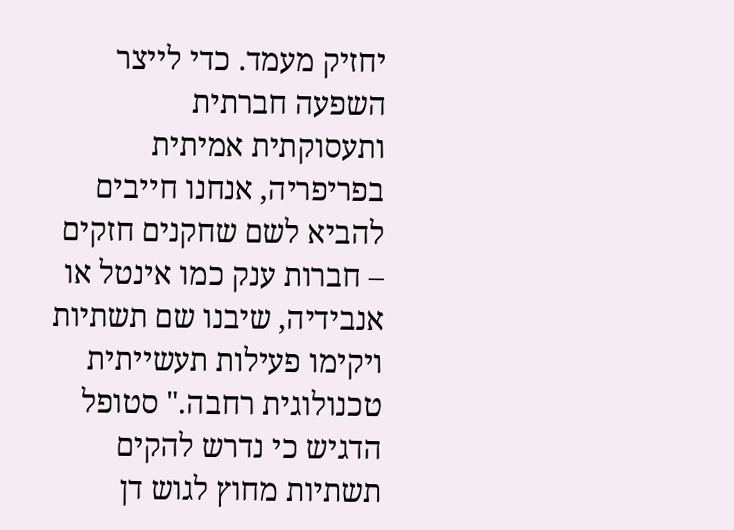יחזיק מעמד. כדי לייצר השפעה חברתית ותעסוקתית אמיתית בפריפריה, אנחנו חייבים להביא לשם שחקנים חזקים – חברות ענק כמו אינטל או אנבידיה, שיבנו שם תשתיות ויקימו פעילות תעשייתית טכנולוגית רחבה." סטופל הדגיש כי נדרש להקים תשתיות מחוץ לגוש דן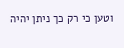וטען כי רק כך ניתן יהיה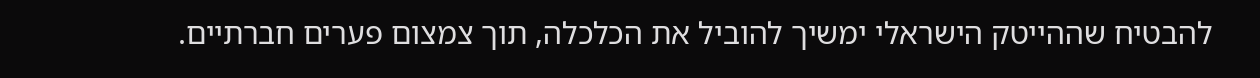להבטיח שההייטק הישראלי ימשיך להוביל את הכלכלה, תוך צמצום פערים חברתיים.